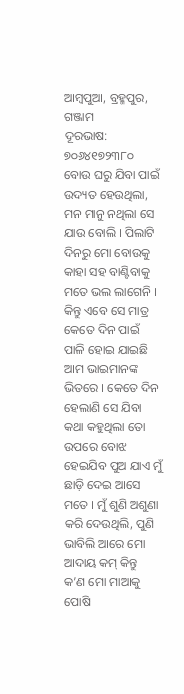ଆମ୍ବପୁଆ, ବ୍ରହ୍ମପୁର, ଗଞ୍ଜାମ
ଦୂରଭାଷ: ୭୦୬୪୧୭୨୩୮୦
ବୋଉ ଘରୁ ଯିବା ପାଇଁ ଉଦ୍ୟତ ହେଉଥିଲା, ମନ ମାନୁ ନଥିଲା ସେ ଯାଉ ବୋଲି । ପିଲାଟି ଦିନରୁ ମୋ ବୋଉକୁ କାହା ସହ ବାଣ୍ଟିବାକୁ ମତେ ଭଲ ଲାଗେନି । କିନ୍ତୁ ଏବେ ସେ ମାତ୍ର କେତେ ଦିନ ପାଇଁ ପାଳି ହୋଇ ଯାଇଛି ଆମ ଭାଇମାନଙ୍କ ଭିତରେ । କେତେ ଦିନ ହେଲାଣି ସେ ଯିବା କଥା କହୁଥିଲା ତୋ ଉପରେ ବୋଝ ହେଇଯିବ ପୁଅ ଯାଏ ମୁଁ ଛାଡ଼ି ଦେଇ ଆସେ ମତେ । ମୁଁ ଶୁଣି ଅଶୁଣା କରି ଦେଉଥିଲି, ପୁଣି ଭାବିଲି ଆରେ ମୋ ଆଦାୟ କମ୍ କିନ୍ତୁ କ’ଣ ମୋ ମାଆକୁ ପୋଷି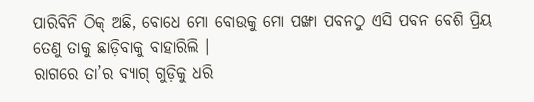ପାରିବିନି ଠିକ୍ ଅଛି, ବୋଧେ ମୋ ବୋଉକୁ ମୋ ପଙ୍ଖା ପବନଠୁ ଏସି ପବନ ବେଶି ପ୍ରିୟ ତେଣୁ ତାକୁ ଛାଡ଼ିବାକୁ ବାହାରିଲି ।
ରାଗରେ ତା’ର ବ୍ୟାଗ୍ ଗୁଡ଼ିକୁ ଧରି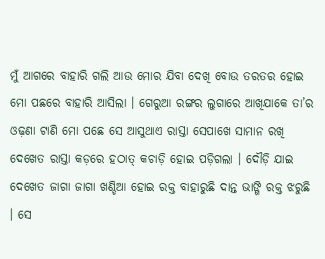ମୁଁ ଆଗରେ ବାହାରି ଗଲି ଆଉ ମୋର ଯିବା ଦେଖି ବୋଉ ତରତର ହୋଇ ମୋ ପଛରେ ବାହାରି ଆସିଲା । ଗେରୁଆ ରଙ୍ଗର ଲୁଗାରେ ଆଖିଯାକେ ତା’ର ଓଢ଼ଣା ଟାଣି ମୋ ପଛେ ସେ ଆସୁଥାଏ ରାସ୍ତା ସେପାଖେ ସାମାନ ରଖି ଦେଖେତ ରାସ୍ତା କଡ଼ରେ ହଠାତ୍ କଚାଡ଼ି ହୋଇ ପଡ଼ିଗଲା । ଦୌଡ଼ି ଯାଇ ଦେଖେତ ଜାଗା ଜାଗା ଖଣ୍ଡିଆ ହୋଇ ରକ୍ତ ବାହାରୁଛି ଦାନ୍ତ ଭାଙ୍ଗି ରକ୍ତ ଝରୁଛି । ସେ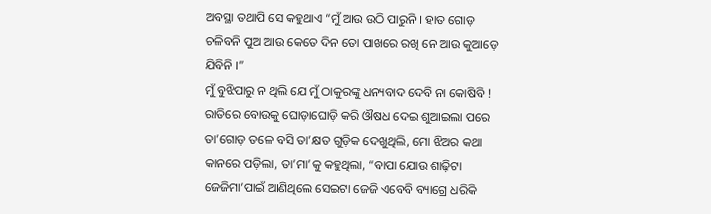ଅବସ୍ଥା ତଥାପି ସେ କହୁଥାଏ “ମୁଁ ଆଉ ଉଠି ପାରୁନି । ହାତ ଗୋଡ଼ ଚଳିବନି ପୁଅ ଆଉ କେତେ ଦିନ ତୋ ପାଖରେ ରଖି ନେ ଆଉ କୁଆଡ଼େ ଯିବିନି ।”
ମୁଁ ବୁଝିପାରୁ ନ ଥିଲି ଯେ ମୁଁ ଠାକୁରଙ୍କୁ ଧନ୍ୟବାଦ ଦେବି ନା କୋଷିବି ! ରାତିରେ ବୋଉକୁ ଘୋଡ଼ାଘୋଡ଼ି କରି ଔଷଧ ଦେଇ ଶୁଆଇଲା ପରେ ତା’ଗୋଡ଼ ତଳେ ବସି ତା’କ୍ଷତ ଗୁଡ଼ିକ ଦେଖୁଥିଲି, ମୋ ଝିଅର କଥା କାନରେ ପଡ଼ିଲା, ତା’ମା’କୁ କହୁଥିଲା, “ବାପା ଯୋଉ ଶାଢ଼ିଟା ଜେଜିମା’ପାଇଁ ଆଣିଥିଲେ ସେଇଟା ଜେଜି ଏବେବି ବ୍ୟାଗ୍ରେ ଧରିକି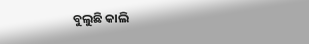ବୁଲୁଛି କାଲି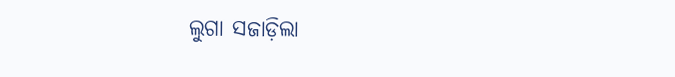ଲୁଗା ସଜାଡ଼ିଲା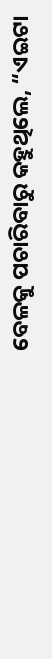ବେଳକୁ ପଚାରିବାରୁ କହୁଥିଲେ, “ଏଇଟା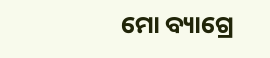ମୋ ବ୍ୟାଗ୍ରେ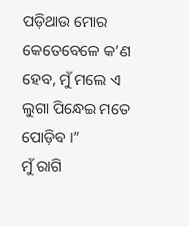ପଡ଼ିଥାଉ ମୋର କେତେବେଳେ କ’ଣ ହେବ, ମୁଁ ମଲେ ଏ ଲୁଗା ପିନ୍ଧେଇ ମତେ ପୋଡ଼ିବ ।”
ମୁଁ ରାଗି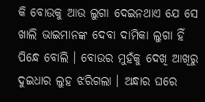କି ବୋଉକୁ ଆଉ ଲୁଗା ଦେଇନଥାଏ ଯେ ସେ ଖାଲି ଭାଇମାନଙ୍କ ଦେବା ଦାମିକା ଲୁଗା ହିଁ ପିନ୍ଧେ ବୋଲି । ବୋଉର ମୁହଁକୁ ଦେଖି ଆଖିରୁ ଦୁଇଧାର ଲୁହ ଝରିଗଲା । ଅନ୍ଧାର ଘରେ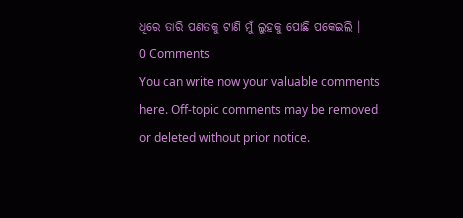ଧିରେ ତାରି ପଣତକୁ ଟାଣି ମୁଁ ଲୁହକୁ ପୋଛି ପକେଇଲି ।
0 Comments
You can write now your valuable comments here. Off-topic comments may be removed or deleted without prior notice.